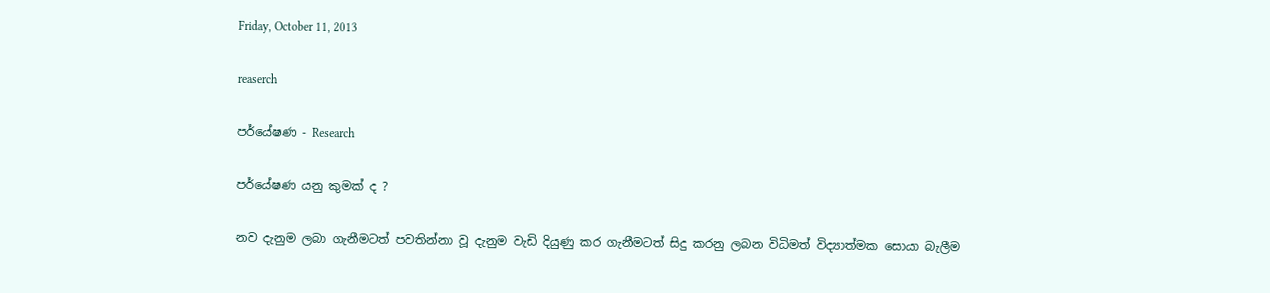Friday, October 11, 2013

reaserch

පර්යේෂණ - Research

පර්යේෂණ යනු කුමක් ද ?

නව දැනුම ලබා ගැනීමටත් පවතින්නා වූ දැනුම වැඩි දියුණු කර ගැනීමටත් සිදු කරනු ලබන විධිමත් විද්‍යාත්මක සොයා බැලීම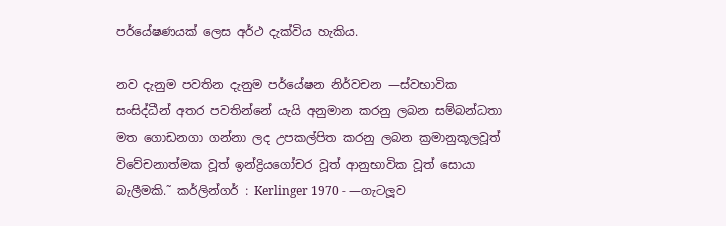පර්යේෂණයක් ලෙස අර්ථ දැක්විය හැකිය.

නව දැනුම පවතින දැනුම පර්යේෂන නිර්වචන —ස්වභාවික සංසිද්ධීන් අතර පවතින්නේ යැයි අනුමාන කරනු ලබන සම්බන්ධතා මත ගොඩනගා ගන්නා ලද උපකල්පිත කරනු ලබන ක්‍රමානුකූලවූත් විවේචනාත්මක වූත් ඉන්ද්‍රියගෝචර වූත් ආනුභාවික වූත් සොයා බැලීමකි.˜ කර්ලින්ගර් : Kerlinger 1970 - —ගැටලූව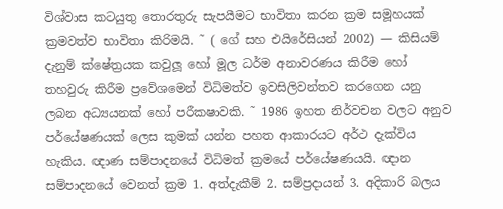විශ්වාස කටයුතු තොරතුරු සැපයීමට භාවිතා කරන ක්‍රම සමූහයක් ක්‍රමවත්ව භාවිතා කිරිමයි. ˜ ( ගේ සහ එයිරේසියන් 2002) — කිසියම් දැනුම් ක්ෂේත්‍රයක කවුලූ හෝ මූල ධර්ම අනාවරණය කිරීම හෝ තහවුරු කිරීම ප්‍රවේශමෙන් විධිමත්ව ඉවසිලිවන්තව කරගෙන යනු ලබන අධ්‍යයනක් හෝ පරීක‍ෂාවකි. ˜ 1986 ඉහත නිර්වචන වලට අනුව පර්යේෂණයක් ලෙස කුමක් යන්න පහත ආකාරයට අර්ථ දැක්විය හැකිය. ඥාණ සම්පාදනයේ විධිමත් ක්‍රමයේ පර්යේෂණයයි. ඥාන සම්පාදනයේ වෙනත් ක්‍රම 1. අත්දැකීම් 2. සම්ප්‍රදායන් 3. අදිකාරි බලය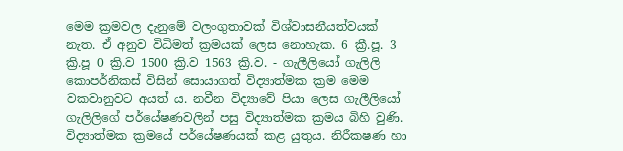මෙම ක්‍රමවල දැනුමේ වලංගුතාවක් විශ්වාසනීයත්වයක් නැත. ඒ අනුව විධිමත් ක්‍රමයක් ලෙස නොහැක. 6 ක්‍රී.පූ. 3 ක්‍රි.පූ 0 ක්‍රි.ව 1500 ක්‍රි.ව 1563 ක්‍රි.ව. - ගැලීලියෝ ගැලිලි කොපර්නිකස් විසින් සොයාගත් විද්‍යාත්මක ක්‍රම මෙම වකවානුවට අයත් ය. නවීන විද්‍යාවේ පියා ලෙස ගැලීලියෝ ගැලිලිගේ පර්යේෂණවලින් පසු විද්‍යාත්මක ක්‍රමය බිහි වුණි. විද්‍යාත්මක ක්‍රමයේ පර්යේෂණයක් කළ යුතුය. නිරීක‍ෂණ හා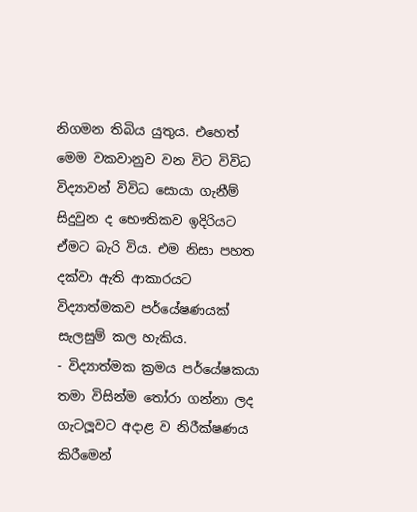නිගමන තිබිය යුතුය. එහෙත් මෙම වකවානුව වන විට විවිධ විද්‍යාවන් විවිධ සොයා ගැනීම් සිදුවුන ද භෞතිකව ඉදිරියට ඒමට බැරි විය. එම නිසා පහත දක්වා ඇති ආකාරයට විද්‍යාත්මකව පර්යේෂණයක් සැලසුම් කල හැකිය.
- විද්‍යාත්මක ක්‍රමය පර්යේෂකයා තමා විසින්ම තෝරා ගන්නා ලද ගැටලූවට අදාළ ව නිරීක්ෂණය කිරීමෙන්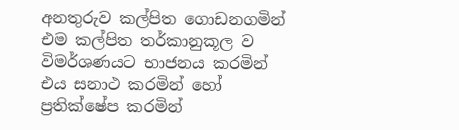අනතුරුව කල්පිත ගොඩනගමින් එම කල්පිත තර්කානුකූල ව විමර්ශණයට භාජනය කරමින් එය සනාථ කරමින් හෝ ප්‍රතික්ෂේප කරමින්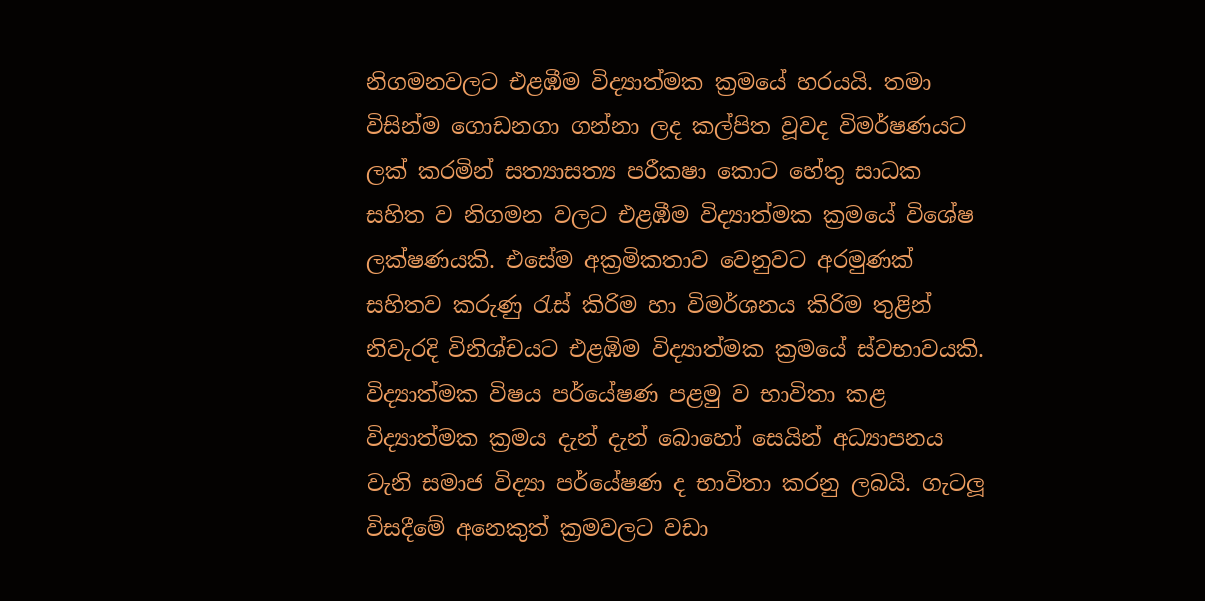නිගමනවලට එළඹීම විද්‍යාත්මක ක්‍රමයේ හරයයි. තමා විසින්ම ගොඩනගා ගන්නා ලද කල්පිත වූවද විමර්ෂණයට ලක් කරමින් සත්‍යාසත්‍ය පරීක‍ෂා කොට හේතු සාධක සහිත ව නිගමන වලට එළඹීම විද්‍යාත්මක ක්‍රමයේ විශේෂ ලක්ෂණයකි. එසේම අක්‍රමිකතාව වෙනුවට අරමුණක් සහිතව කරුණු රැස් කිරිම හා විමර්ශනය කිරිම තුළින් නිවැරදි විනිශ්චයට එළඹිම විද්‍යාත්මක ක්‍රමයේ ස්වභාවයකි. විද්‍යාත්මක විෂය පර්යේෂණ පළමු ව භාවිතා කළ විද්‍යාත්මක ක්‍රමය දැන් දැන් බොහෝ සෙයින් අධ්‍යාපනය වැනි සමාජ විද්‍යා පර්යේෂණ ද භාවිතා කරනු ලබයි. ගැටලූ විසදීමේ අනෙකුත් ක්‍රමවලට වඩා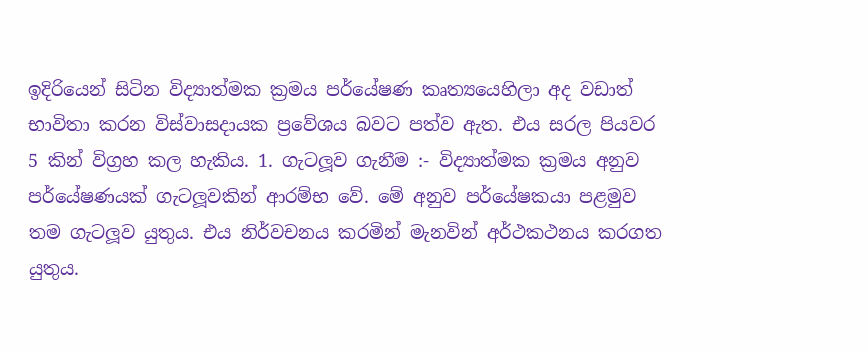ඉදිරියෙන් සිටින විද්‍යාත්මක ක්‍රමය පර්යේෂණ කෘත්‍යයෙහිලා අද වඩාත් භාවිතා කරන විස්වාසදායක ප්‍රවේශය බවට පත්ව ඇත. එය සරල පියවර 5 කින් විග්‍රහ කල හැකිය. 1. ගැටලූව ගැනීම :- විද්‍යාත්මක ක්‍රමය අනුව පර්යේෂණයක් ගැටලූවකින් ආරම්භ වේ. මේ අනුව පර්යේෂකයා පළමුව තම ගැටලූව යුතුය. එය නිර්වචනය කරමින් මැනවින් අර්ථකථනය කරගත යුතුය.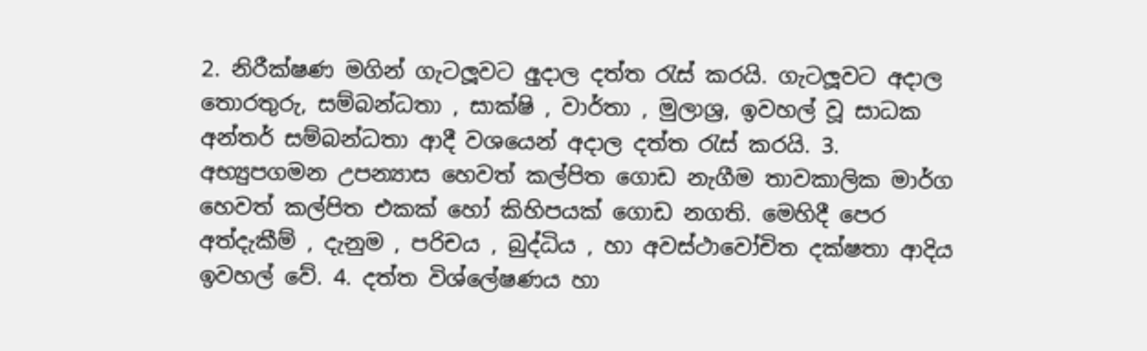2. නිරීක්ෂණ මගින් ගැටලූවට අුදාල දත්ත රැස් කරයි. ගැටලූවට අදාල තොරතුරු, සම්බන්ධතා , සාක්ෂි , වාර්තා , මුලාශ්‍ර, ඉවහල් වූ සාධක අන්තර් සම්බන්ධතා ආදී වශයෙන් අදාල දත්ත රැස් කරයි. 3. අභ්‍යුපගමන උපන්‍යාස හෙවත් කල්පිත ගොඩ නැගීම තාවකාලික මාර්ග හෙවත් කල්පිත එකක් හෝ කිහිපයක් ගොඩ නගති. මෙහිදී පෙර අත්දැකීම් , දැනුම , පරිචය , බුද්ධිය , හා අවස්ථාවෝචිත දක්ෂතා ආදිය ඉවහල් වේ. 4. දත්ත විශ්ලේෂණය හා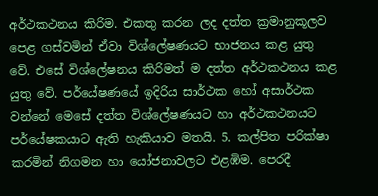අර්ථකථනය කිරිම. එකතු කරන ලද දත්ත ක්‍රමානුකූලව පෙළ ගස්වමින් ඒවා විශ්ලේෂණයට භාජනය කළ යුතු වේ. එසේ විශ්ලේෂනය කිරිමත් ම දත්ත අර්ථකථනය කළ යුතු වේ. පර්යේෂණයේ ඉදිරිය සාර්ථක හෝ අසාර්ථක වන්නේ මෙසේ දත්ත විශ්ලේෂණයට හා අර්ථකථනයට පර්යේෂකයාට ඇති හැකියාව මතයි. 5. කල්පිත පරික්ෂා කරමින් නිගමන හා යෝජනාවලට එළඹිම. පෙරදී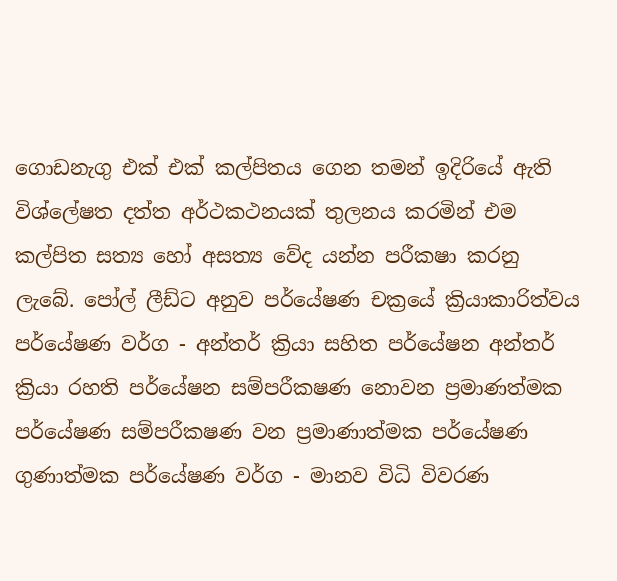ගොඩනැගු එක් එක් කල්පිතය ගෙන තමන් ඉදිරියේ ඇති විශ්ලේෂත දත්ත අර්ථකථනයක් තුලනය කරමින් එම කල්පිත සත්‍ය හෝ අසත්‍ය වේද යන්න පරීක‍ෂා කරනු ලැබේ. පෝල් ලීඩ්ට අනුව පර්යේෂණ චක්‍රයේ ක්‍රියාකාරිත්වය
පර්යේෂණ වර්ග - අන්තර් ක්‍රියා සහිත පර්යේෂන අන්තර් ක්‍රියා රහති පර්යේෂන සම්පරීක‍ෂණ නොවන ප්‍රමාණත්මක පර්යේෂණ සම්පරීක‍ෂණ වන ප්‍රමාණාත්මක පර්යේෂණ ගුණාත්මක පර්යේෂණ වර්ග - මානව විධි විවරණ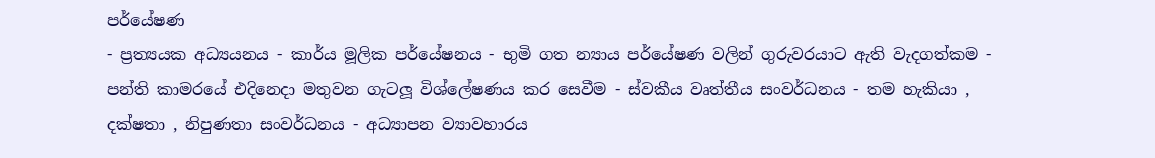පර්යේෂණ
- ප්‍රත්‍යයක අධ්‍යයනය - කාර්ය මූලික පර්යේෂනය - භුමි ගත න්‍යාය පර්යේෂණ වලින් ගුරුවරයාට ඇති වැදගත්කම - පන්ති කාමරයේ එදිනෙදා මතුවන ගැටලූ විශ්ලේෂණය කර සෙවීම - ස්වකීය වෘත්තීය සංවර්ධනය - තම හැකියා , දක්ෂතා , නිපුණතා සංවර්ධනය - අධ්‍යාපන ව්‍යාවහාරය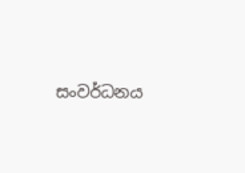සංවර්ධනය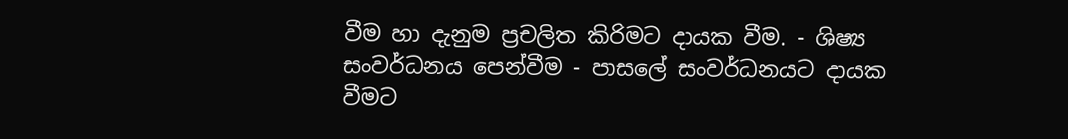වීම හා දැනුම ප්‍රචලිත කිරිමට දායක වීම. - ශිෂ්‍ය සංවර්ධනය පෙන්වීම - පාසලේ සංවර්ධනයට දායක වීමට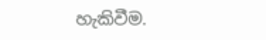හැකිවීම.